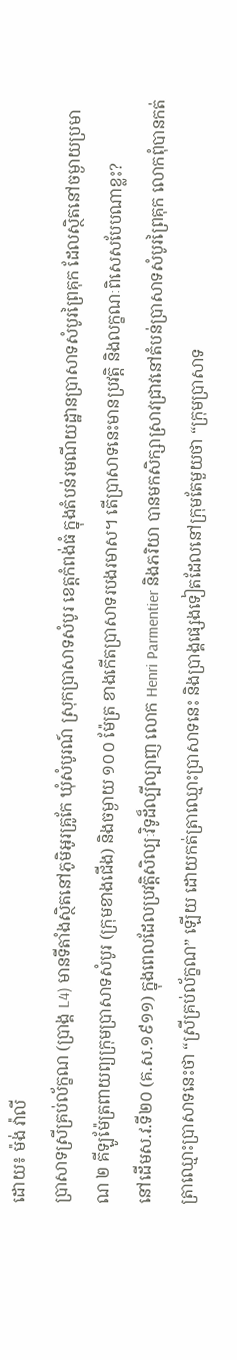ដោយ៖ ម៉ង់ វ៉ាលី
ប្រាសាទស្រីគ្រប់ល័ក្ខណ (ប្រាង្គ L4) មានទីតាំងស្ថិតនៅភូមិអូរគ្រូកែ ឃុំសំបូរណ៍ ស្រុកប្រាសាទសំបូរ ខេត្តកំពង់ធំ ក្នុងតំបន់រមណីយដ្ឋានប្រាសាទសំបូរព្រៃគុក ដែលស្ថិតនៅចម្ងាយប្រមាណ ២ គីឡូម៉ែត្រពាយព្យក្រុមប្រាសាទសំបូរ (ក្រុមខាងជើង) និងចម្ងាយ ១០០ ម៉ែត្រ ខាងកើតប្រាសាទរបងរមាស។ តើប្រាសាទនេះមានប្រវត្តិ និងលក្ខណៈពិសេសបែបណាខ្លះ?
នៅដើមស.វ.ទី២០ (គ.ស.១៩១១) ក្នុងពេលដែលប្រវត្តិសិល្បៈវិទូដ៏ល្បីល្បាញ លោក Henri Parmentier និងភរិយា បានមកសិក្សាស្រាវជ្រាវនៅតំបន់ប្រាសាទសំបូរព្រៃគុក លោកពុំបានកត់ត្រាឈ្មោះប្រាសាទនេះថា “ស្រីគ្រប់ល័ក្ខណ” ឡើយ ដោយកត់ត្រាឈ្មោះប្រាសាទនេះ និងប្រាង្គផ្សេងទៀតដែលនៅក្រុមតែមួយថា “ក្រុមប្រាសាទ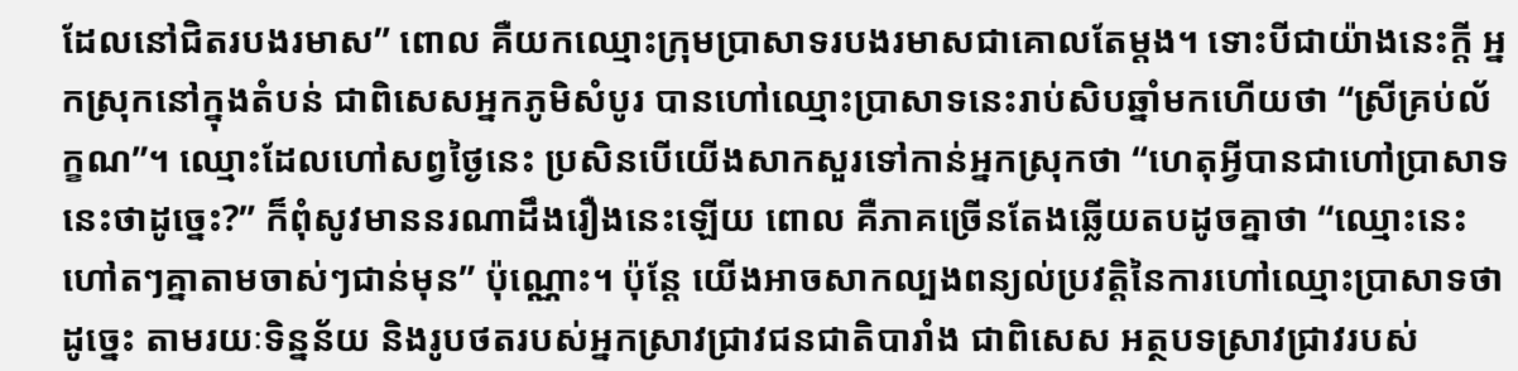ដែលនៅជិតរបងរមាស” ពោល គឺយកឈ្មោះក្រុមប្រាសាទរបងរមាសជាគោលតែម្តង។ ទោះបីជាយ៉ាងនេះក្តី អ្នកស្រុកនៅក្នុងតំបន់ ជាពិសេសអ្នកភូមិសំបូរ បានហៅឈ្មោះប្រាសាទនេះរាប់សិបឆ្នាំមកហើយថា “ស្រីគ្រប់ល័ក្ខណ”។ ឈ្មោះដែលហៅសព្វថ្ងៃនេះ ប្រសិនបើយើងសាកសួរទៅកាន់អ្នកស្រុកថា “ហេតុអ្វីបានជាហៅប្រាសាទនេះថាដូច្នេះ?” ក៏ពុំសូវមាននរណាដឹងរឿងនេះឡើយ ពោល គឺភាគច្រើនតែងឆ្លើយតបដូចគ្នាថា “ឈ្មោះនេះហៅតៗគ្នាតាមចាស់ៗជាន់មុន” ប៉ុណ្ណោះ។ ប៉ុន្តែ យើងអាចសាកល្បងពន្យល់ប្រវត្តិនៃការហៅឈ្មោះប្រាសាទថាដូច្នេះ តាមរយៈទិន្នន័យ និងរូបថតរបស់អ្នកស្រាវជ្រាវជនជាតិបារាំង ជាពិសេស អត្ថបទស្រាវជ្រាវរបស់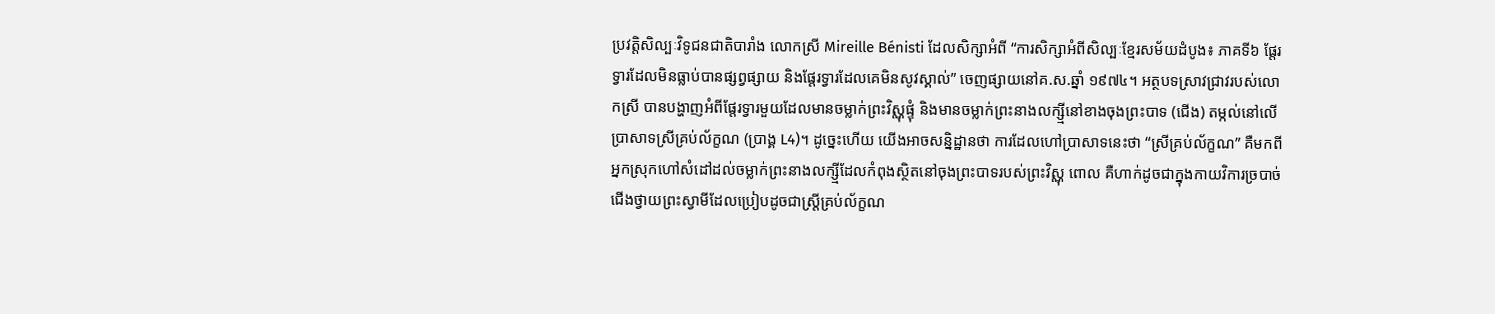ប្រវត្តិសិល្បៈវិទូជនជាតិបារាំង លោកស្រី Mireille Bénisti ដែលសិក្សាអំពី “ការសិក្សាអំពីសិល្បៈខ្មែរសម័យដំបូង៖ ភាគទី៦ ផ្តែរទ្វារដែលមិនធ្លាប់បានផ្សព្វផ្សាយ និងផ្តែរទ្វារដែលគេមិនសូវស្គាល់” ចេញផ្សាយនៅគ.ស.ឆ្នាំ ១៩៧៤។ អត្ថបទស្រាវជ្រាវរបស់លោកស្រី បានបង្ហាញអំពីផ្តែរទ្វារមួយដែលមានចម្លាក់ព្រះវិស្ណុផ្ទុំ និងមានចម្លាក់ព្រះនាងលក្ស្មីនៅខាងចុងព្រះបាទ (ជើង) តម្កល់នៅលើប្រាសាទស្រីគ្រប់ល័ក្ខណ (ប្រាង្គ L4)។ ដូច្នេះហើយ យើងអាចសន្និដ្ឋានថា ការដែលហៅប្រាសាទនេះថា “ស្រីគ្រប់ល័ក្ខណ” គឺមកពីអ្នកស្រុកហៅសំដៅដល់ចម្លាក់ព្រះនាងលក្ស្មីដែលកំពុងស្ថិតនៅចុងព្រះបាទរបស់ព្រះវិស្ណុ ពោល គឺហាក់ដូចជាក្នុងកាយវិការច្របាច់ជើងថ្វាយព្រះស្វាមីដែលប្រៀបដូចជាស្រ្តីគ្រប់ល័ក្ខណ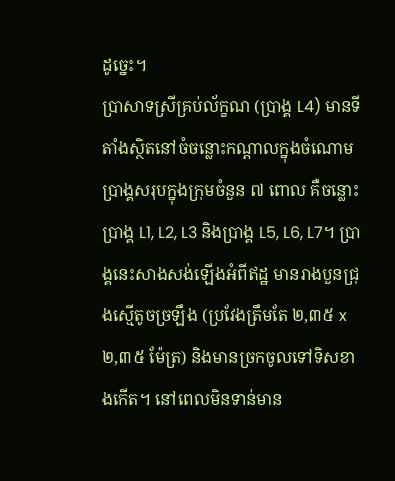ដូច្នេះ។
ប្រាសាទស្រីគ្រប់ល័ក្ខណ (ប្រាង្គ L4) មានទីតាំងស្ថិតនៅចំចន្លោះកណ្តាលក្នុងចំណោមប្រាង្គសរុបក្នុងក្រុមចំនួន ៧ ពោល គឺចន្លោះប្រាង្គ L1, L2, L3 និងប្រាង្គ L5, L6, L7។ ប្រាង្គនេះសាងសង់ឡើងអំពីឥដ្ឋ មានរាងបួនជ្រុងស្មើតូចច្រឡឹង (ប្រវែងត្រឹមតែ ២,៣៥ x ២,៣៥ ម៉ែត្រ) និងមានច្រកចូលទៅទិសខាងកើត។ នៅពេលមិនទាន់មាន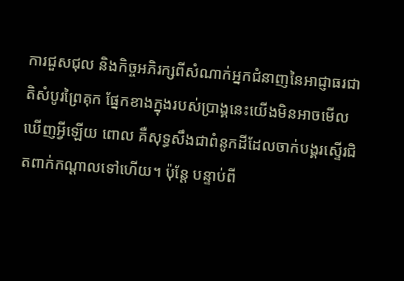ការជួសជុល និងកិច្ចអភិរក្សពីសំណាក់អ្នកជំនាញនៃអាជ្ញាធរជាតិសំបូរព្រៃគុក ផ្នែកខាងក្នុងរបស់ប្រាង្គនេះយើងមិនអាចមើលឃើញអ្វីឡើយ ពោល គឺសុទ្ធសឹងជាពំនូកដីដែលចាក់បង្គរស្ទើរជិតពាក់កណ្តាលទៅហើយ។ ប៉ុន្តែ បន្ទាប់ពី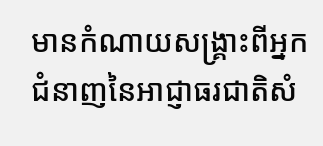មានកំណាយសង្រ្គាះពីអ្នកជំនាញនៃអាជ្ញាធរជាតិសំ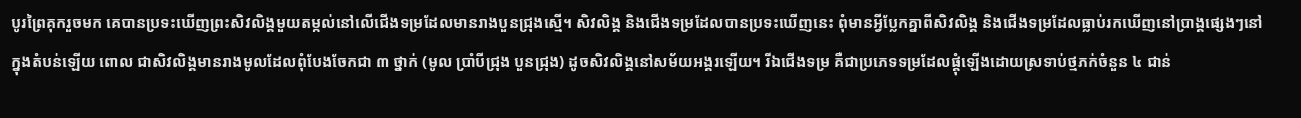បូរព្រៃគុករួចមក គេបានប្រទះឃើញព្រះសិវលិង្គមួយតម្កល់នៅលើជើងទម្រដែលមានរាងបួនជ្រុងស្មើ។ សិវលិង្គ និងជើងទម្រដែលបានប្រទះឃើញនេះ ពុំមានអ្វីប្លែកគ្នាពីសិវលិង្គ និងជើងទម្រដែលធ្លាប់រកឃើញនៅប្រាង្គផ្សេងៗនៅក្នុងតំបន់ឡើយ ពោល ជាសិវលិង្គមានរាងមូលដែលពុំបែងចែកជា ៣ ថ្នាក់ (មូល ប្រាំបីជ្រុង បួនជ្រុង) ដូចសិវលិង្គនៅសម័យអង្គរឡើយ។ រីឯជើងទម្រ គឺជាប្រភេទទម្រដែលផ្គុំឡើងដោយស្រទាប់ថ្មភក់ចំនួន ៤ ជាន់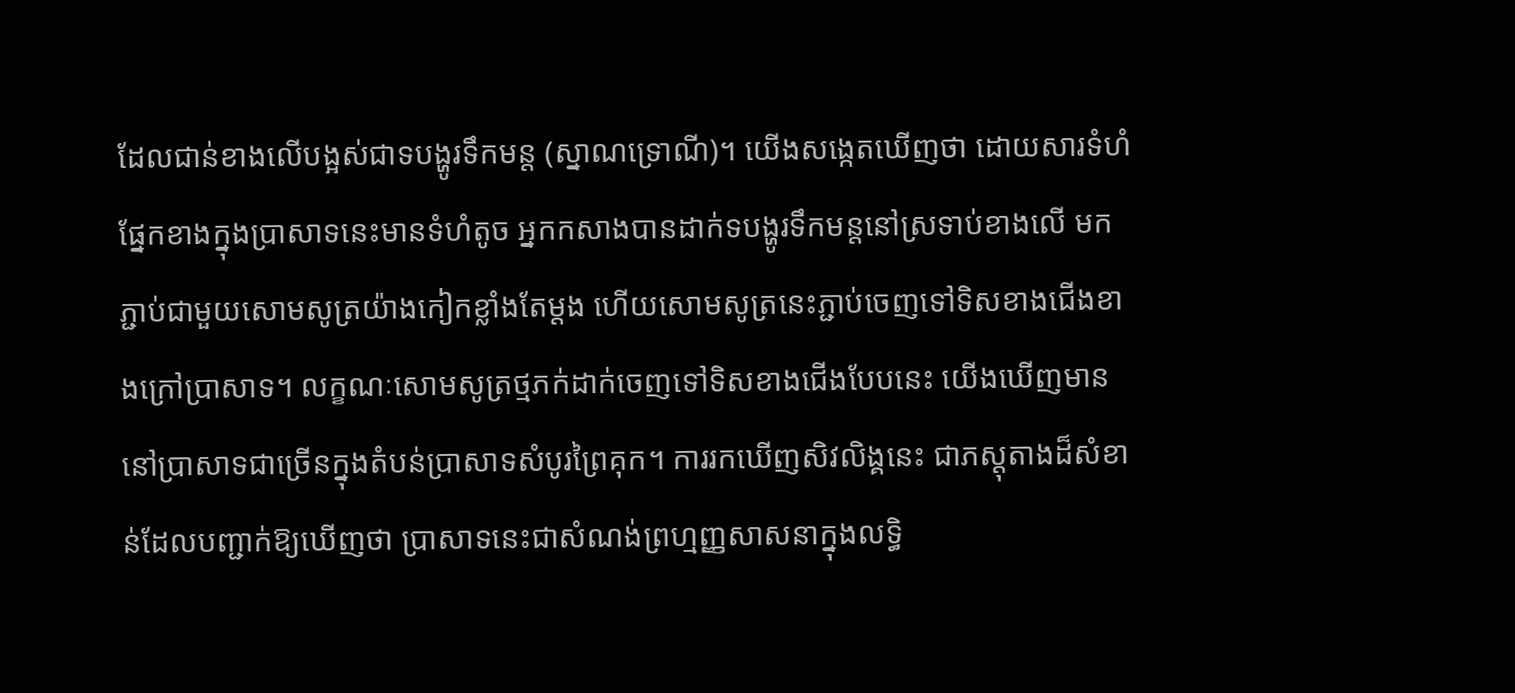ដែលជាន់ខាងលើបង្អស់ជាទបង្ហូរទឹកមន្ត (ស្នាណទ្រោណី)។ យើងសង្កេតឃើញថា ដោយសារទំហំផ្នែកខាងក្នុងប្រាសាទនេះមានទំហំតូច អ្នកកសាងបានដាក់ទបង្ហូរទឹកមន្តនៅស្រទាប់ខាងលើ មកភ្ជាប់ជាមួយសោមសូត្រយ៉ាងកៀកខ្លាំងតែម្តង ហើយសោមសូត្រនេះភ្ជាប់ចេញទៅទិសខាងជើងខាងក្រៅប្រាសាទ។ លក្ខណៈសោមសូត្រថ្មភក់ដាក់ចេញទៅទិសខាងជើងបែបនេះ យើងឃើញមាននៅប្រាសាទជាច្រើនក្នុងតំបន់ប្រាសាទសំបូរព្រៃគុក។ ការរកឃើញសិវលិង្គនេះ ជាភស្តុតាងដ៏សំខាន់ដែលបញ្ជាក់ឱ្យឃើញថា ប្រាសាទនេះជាសំណង់ព្រហ្មញ្ញសាសនាក្នុងលទ្ធិ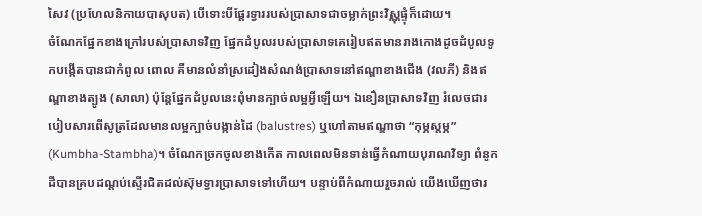សៃវ (ប្រហែលនិកាយបាសុបត) បើទោះបីផ្តែរទ្វាររបស់ប្រាសាទជាចម្លាក់ព្រះវិស្ណុផ្ទុំក៏ដោយ។
ចំណែកផ្នែកខាងក្រៅរបស់ប្រាសាទវិញ ផ្នែកដំបូលរបស់ប្រាសាទគេរៀបឥតមានរាងកោងដូចដំបូលទូកបង្កើតបានជាកំពូល ពោល គឺមានលំនាំស្រដៀងសំណង់ប្រាសាទនៅឥណ្ឌាខាងជើង (វលភី) និងឥណ្ឌាខាងត្បូង (សាលា) ប៉ុន្តែផ្នែកដំបូលនេះពុំមានក្បាច់លម្អអ្វីឡើយ។ ឯខឿនប្រាសាទវិញ រំលេចជារបៀបសារពើសូត្រដែលមានលម្អក្បាច់បង្កាន់ដៃ (balustres) ឬហៅតាមឥណ្ឌាថា “កុម្ភស្តម្ភ” (Kumbha-Stambha)។ ចំណែកច្រកចូលខាងកើត កាលពេលមិនទាន់ធ្វើកំណាយបុរាណវិទ្យា ពំនូកដីបានគ្របដណ្តប់ស្ទើរជិតដល់ស៊ុមទ្វារប្រាសាទទៅហើយ។ បន្ទាប់ពីកំណាយរួចរាល់ យើងឃើញថារ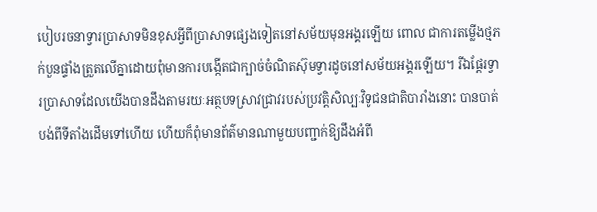បៀបរចនាទ្វារប្រាសាទមិនខុសអ្វីពីប្រាសាទផ្សេងទៀតនៅសម័យមុនអង្គរឡើយ ពោល ជាការតម្លើងថ្មភក់បួនផ្ទាំងត្រួតលើគ្នាដោយពុំមានការបង្កើតជាក្បាច់ចំណិតស៊ុមទ្វារដូចនៅសម័យអង្គរឡើយ។ រីឯផ្តែរទ្វារប្រាសាទដែលយើងបានដឹងតាមរយៈអត្ថបទស្រាវជ្រាវរបស់ប្រវត្តិសិល្បៈវិទូជនជាតិបារាំងនោះ បានបាត់បង់ពីទីតាំងដើមទៅហើយ ហើយក៏ពុំមានព័ត៌មានណាមួយបញ្ជាក់ឱ្យដឹងអំពី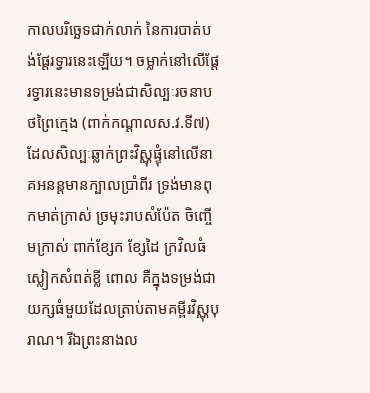កាលបរិច្ឆេទជាក់លាក់ នៃការបាត់បង់ផ្តែរទ្វារនេះឡើយ។ ចម្លាក់នៅលើផ្តែរទ្វារនេះមានទម្រង់ជាសិល្បៈរចនាបថព្រៃក្មេង (ពាក់កណ្តាលស.វ.ទី៧) ដែលសិល្បៈឆ្លាក់ព្រះវិស្ណុផ្ទុំនៅលើនាគអនន្តមានក្បាលប្រាំពីរ ទ្រង់មានពុកមាត់ក្រាស់ ច្រមុះរាបសំប៉ែត ចិញ្ចើមក្រាស់ ពាក់ខ្សែក ខ្សែដៃ ក្រវិលធំ ស្លៀកសំពត់ខ្លី ពោល គឺក្នុងទម្រង់ជាយក្សធំមួយដែលត្រាប់តាមគម្ពីរវិស្ណុបុរាណ។ រីឯព្រះនាងល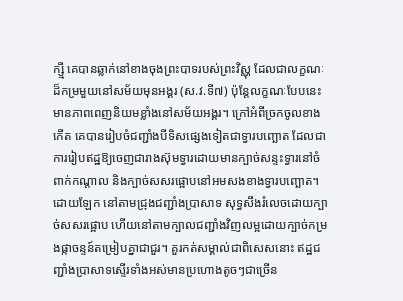ក្ស្មី គេបានឆ្លាក់នៅខាងចុងព្រះបាទរបស់ព្រះវិស្ណុ ដែលជាលក្ខណៈដ៏កម្រមួយនៅសម័យមុនអង្គរ (ស.វ.ទី៧) ប៉ុន្តែលក្ខណៈបែបនេះមានភាពពេញនិយមខ្លាំងនៅសម័យអង្គរ។ ក្រៅអំពីច្រកចូលខាងកើត គេបានរៀបចំជញ្ជាំងបីទិសផ្សេងទៀតជាទ្វារបញ្ឆោត ដែលជាការរៀបឥដ្ឋឱ្យចេញជារាងស៊ុមទ្វារដោយមានក្បាច់សន្ទះទ្វារនៅចំពាក់កណ្តាល និងក្បាច់សសរផ្អោបនៅអមសងខាងទ្វារបញ្ឆោត។ ដោយឡែក នៅតាមជ្រុងជញ្ជាំងប្រាសាទ សុទ្ធសឹងរំលេចដោយក្បាច់សសរផ្អោប ហើយនៅតាមក្បាលជញ្ជាំងវិញលម្អដោយក្បាច់កម្រងផ្កាចន្ទន៍តម្រៀបគ្នាជាជួរ។ គួរកត់សម្គាល់ជាពិសេសនោះ ឥដ្ឋជញ្ជាំងប្រាសាទស្ទើរទាំងអស់មានប្រហោងតូចៗជាច្រើន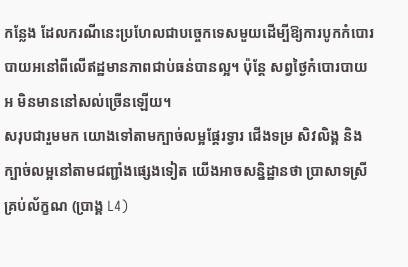កន្លែង ដែលករណីនេះប្រហែលជាបច្ចេកទេសមួយដើម្បីឱ្យការបូកកំបោរបាយអនៅពីលើឥដ្ឋមានភាពជាប់ធន់បានល្អ។ ប៉ុន្តែ សព្វថ្ងៃកំបោរបាយអ មិនមាននៅសល់ច្រើនឡើយ។
សរុបជារួមមក យោងទៅតាមក្បាច់លម្អផ្តែរទ្វារ ជើងទម្រ សិវលិង្គ និងក្បាច់លម្អនៅតាមជញ្ជាំងផ្សេងទៀត យើងអាចសន្និដ្ឋានថា ប្រាសាទស្រីគ្រប់ល័ក្ខណ (ប្រាង្គ L4)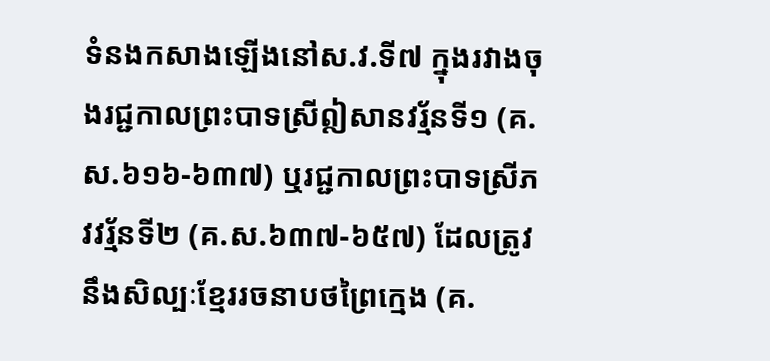ទំនងកសាងឡើងនៅស.វ.ទី៧ ក្នុងរវាងចុងរជ្ជកាលព្រះបាទស្រីឦសានវរ្ម័នទី១ (គ.ស.៦១៦-៦៣៧) ឬរជ្ជកាលព្រះបាទស្រីភវវរ្ម័នទី២ (គ.ស.៦៣៧-៦៥៧) ដែលត្រូវនឹងសិល្បៈខ្មែររចនាបថព្រៃក្មេង (គ.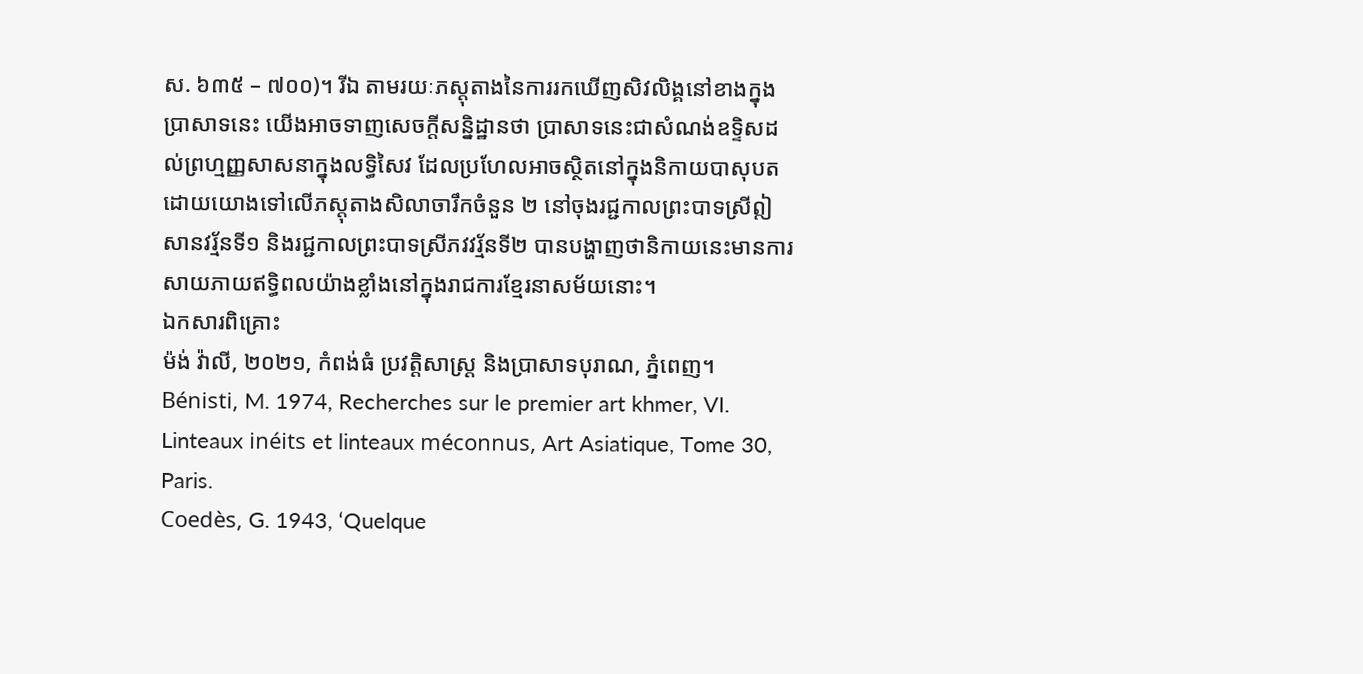ស. ៦៣៥ – ៧០០)។ រីឯ តាមរយៈភស្តុតាងនៃការរកឃើញសិវលិង្គនៅខាងក្នុងប្រាសាទនេះ យើងអាចទាញសេចក្តីសន្និដ្ឋានថា ប្រាសាទនេះជាសំណង់ឧទ្ទិសដល់ព្រហ្មញ្ញសាសនាក្នុងលទ្ធិសៃវ ដែលប្រហែលអាចស្ថិតនៅក្នុងនិកាយបាសុបត ដោយយោងទៅលើភស្តុតាងសិលាចារឹកចំនួន ២ នៅចុងរជ្ជកាលព្រះបាទស្រីឦសានវរ្ម័នទី១ និងរជ្ជកាលព្រះបាទស្រីភវវរ្ម័នទី២ បានបង្ហាញថានិកាយនេះមានការសាយភាយឥទ្ធិពលយ៉ាងខ្លាំងនៅក្នុងរាជការខ្មែរនាសម័យនោះ។
ឯកសារពិគ្រោះ
ម៉ង់ វ៉ាលី, ២០២១, កំពង់ធំ ប្រវត្តិសាស្រ្ត និងប្រាសាទបុរាណ, ភ្នំពេញ។
Bénisti, M. 1974, Recherches sur le premier art khmer, VI. Linteaux inéits et linteaux méconnus, Art Asiatique, Tome 30, Paris.
Coedès, G. 1943, ‘Quelque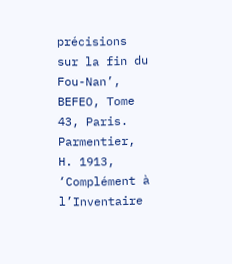précisions sur la fin du Fou-Nan’, BEFEO, Tome 43, Paris.
Parmentier, H. 1913, ‘Complément à l’Inventaire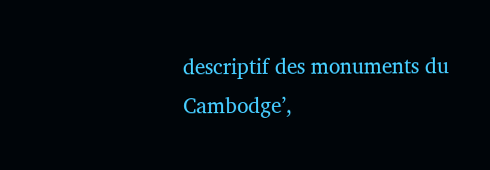descriptif des monuments du Cambodge’,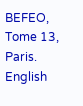BEFEO, Tome 13, Paris.
English